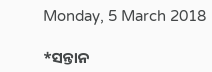Monday, 5 March 2018

*ସନ୍ତାନ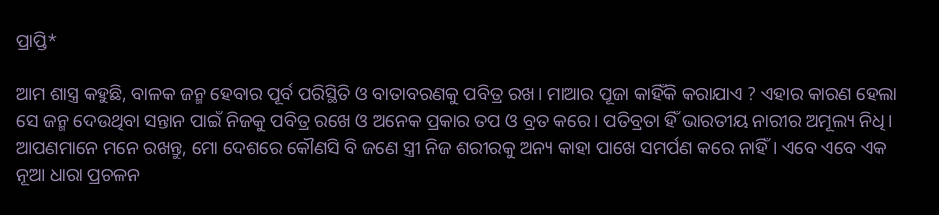ପ୍ରାପ୍ତି*

ଆମ ଶାସ୍ତ୍ର କହୁଛି, ବାଳକ ଜନ୍ମ ହେବାର ପୂର୍ବ ପରିସ୍ଥିତି ଓ ବାତାବରଣକୁ ପବିତ୍ର ରଖ। ମାଆର ପୂଜା କାହିଁକି କରାଯାଏ ? ଏହାର କାରଣ ହେଲା ସେ ଜନ୍ମ ଦେଉଥିବା ସନ୍ତାନ ପାଇଁ ନିଜକୁ ପବିତ୍ର ରଖେ ଓ ଅନେକ ପ୍ରକାର ତପ ଓ ବ୍ରତ କରେ। ପତିବ୍ରତା ହିଁ ଭାରତୀୟ ନାରୀର ଅମୂଲ୍ୟ ନିଧି। ଆପଣମାନେ ମନେ ରଖନ୍ତୁ, ମୋ ଦେଶରେ କୌଣସି ବି ଜଣେ ସ୍ତ୍ରୀ ନିଜ ଶରୀରକୁ ଅନ୍ୟ କାହା ପାଖେ ସମର୍ପଣ କରେ ନାହିଁ। ଏବେ ଏବେ ଏକ ନୂଆ ଧାରା ପ୍ରଚଳନ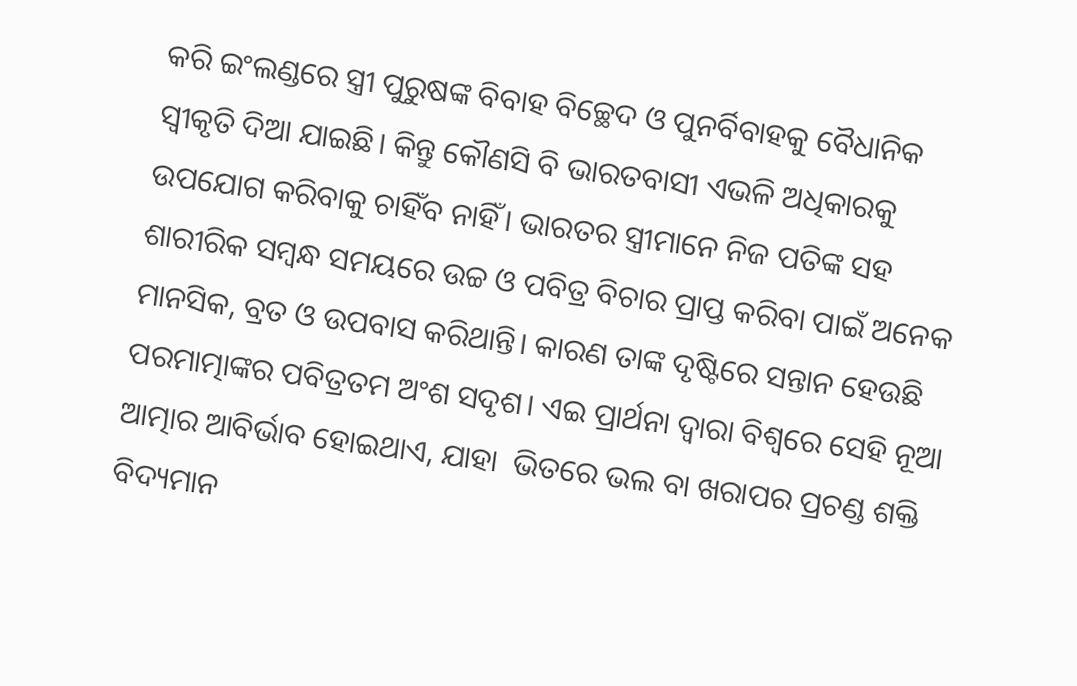କରି ଇଂଲଣ୍ଡରେ ସ୍ତ୍ରୀ ପୁରୁଷଙ୍କ ବିବାହ ବିଚ୍ଛେଦ ଓ ପୁନର୍ବିବାହକୁ ବୈଧାନିକ ସ୍ୱୀକୃତି ଦିଆ ଯାଇଛି। କିନ୍ତୁ କୌଣସି ବି ଭାରତବାସୀ ଏଭଳି ଅଧିକାରକୁ ଉପଯୋଗ କରିବାକୁ ଚାହିଁବ ନାହିଁ। ଭାରତର ସ୍ତ୍ରୀମାନେ ନିଜ ପତିଙ୍କ ସହ ଶାରୀରିକ ସମ୍ବନ୍ଧ ସମୟରେ ଉଚ୍ଚ ଓ ପବିତ୍ର ବିଚାର ପ୍ରାପ୍ତ କରିବା ପାଇଁ ଅନେକ ମାନସିକ, ବ୍ରତ ଓ ଉପବାସ କରିଥାନ୍ତି। କାରଣ ତାଙ୍କ ଦୃଷ୍ଟିରେ ସନ୍ତାନ ହେଉଛି ପରମାତ୍ମାଙ୍କର ପବିତ୍ରତମ ଅଂଶ ସଦୃଶ। ଏଇ ପ୍ରାର୍ଥନା ଦ୍ୱାରା ବିଶ୍ୱରେ ସେହି ନୂଆ ଆତ୍ମାର ଆବିର୍ଭାବ ହୋଇଥାଏ, ଯାହା  ଭିତରେ ଭଲ ବା ଖରାପର ପ୍ରଚଣ୍ଡ ଶକ୍ତି ବିଦ୍ୟମାନ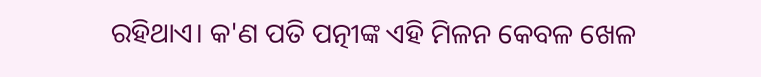ରହିଥାଏ। କ'ଣ ପତି ପତ୍ନୀଙ୍କ ଏହି ମିଳନ କେବଳ ଖେଳ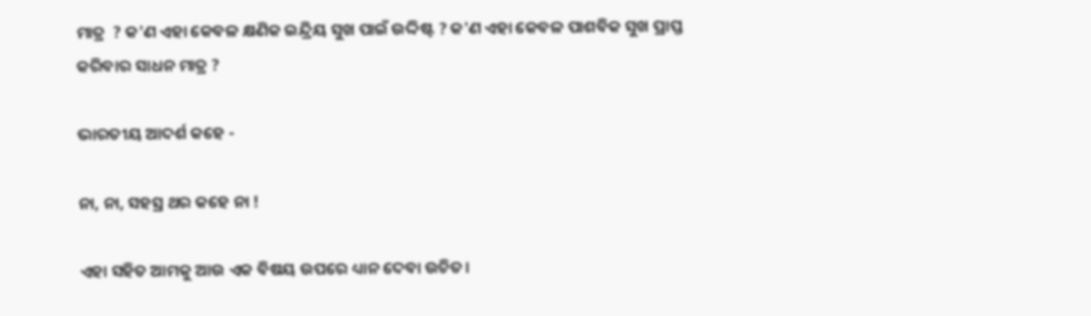ମାତ୍ର  ? କ'ଣ ଏହା କେବଳ କ୍ଷଣିକ ଇନ୍ଦ୍ରିୟ ସୁଖ ପାଇଁ ଉଦ୍ଦିଷ୍ଟ ? କ'ଣ ଏହା କେବଳ ପାଶବିକ ସୁଖ ପ୍ରାପ୍ତ କରିବାର ସାଧନ ମାତ୍ର ?

ଭାରତୀୟ ଆଦର୍ଶ କହେ -

ନା, ନା, ସହସ୍ର ଥର କହେ ନା !

ଏହା ସହିତ ଆମକୁ ଆଉ ଏକ ବିଷୟ ଉପରେ ଧ୍ୟାନ ଦେବା ଉଚିତ।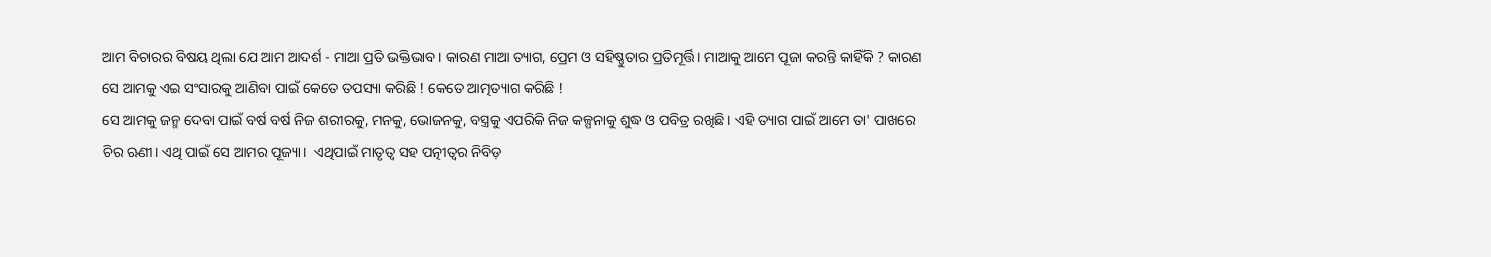ଆମ ବିଚାରର ବିଷୟ ଥିଲା ଯେ ଆମ ଆଦର୍ଶ - ମାଆ ପ୍ରତି ଭକ୍ତିଭାବ। କାରଣ ମାଆ ତ୍ୟାଗ, ପ୍ରେମ ଓ ସହିଷ୍ଣୁତାର ପ୍ରତିମୂର୍ତ୍ତି। ମାଆକୁ ଆମେ ପୂଜା କରନ୍ତି କାହିଁକି ? କାରଣ ସେ ଆମକୁ ଏଇ ସଂସାରକୁ ଆଣିବା ପାଇଁ କେତେ ତପସ୍ୟା କରିଛି ! କେତେ ଆତ୍ମତ୍ୟାଗ କରିଛି !
ସେ ଆମକୁ ଜନ୍ମ ଦେବା ପାଇଁ ବର୍ଷ ବର୍ଷ ନିଜ ଶରୀରକୁ, ମନକୁ, ଭୋଜନକୁ, ବସ୍ତ୍ରକୁ ଏପରିକି ନିଜ କଳ୍ପନାକୁ ଶୁଦ୍ଧ ଓ ପବିତ୍ର ରଖିଛି। ଏହି ତ୍ୟାଗ ପାଇଁ ଆମେ ତା' ପାଖରେ ଚିର ଋଣୀ। ଏଥି ପାଇଁ ସେ ଆମର ପୂଜ୍ୟା।  ଏଥିପାଇଁ ମାତୃତ୍ୱ ସହ ପତ୍ନୀତ୍ୱର ନିବିଡ଼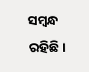ସମ୍ବନ୍ଧ ରହିଛି।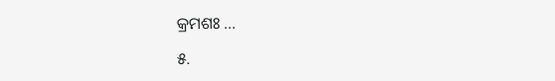କ୍ରମଶଃ ...

୫.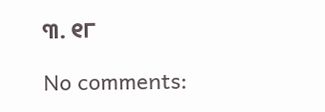୩. ୧୮

No comments: